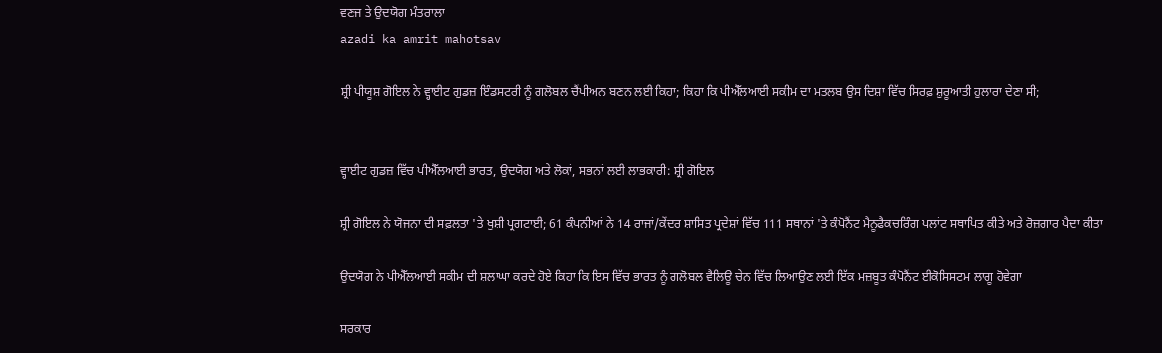ਵਣਜ ਤੇ ਉਦਯੋਗ ਮੰਤਰਾਲਾ
azadi ka amrit mahotsav

ਸ਼੍ਰੀ ਪੀਯੂਸ਼ ਗੋਇਲ ਨੇ ਵ੍ਹਾਈਟ ਗੁਡਜ਼ ਇੰਡਸਟਰੀ ਨੂੰ ਗਲੋਬਲ ਚੈਂਪੀਅਨ ਬਣਨ ਲਈ ਕਿਹਾ; ਕਿਹਾ ਕਿ ਪੀਐੱਲਆਈ ਸਕੀਮ ਦਾ ਮਤਲਬ ਉਸ ਦਿਸ਼ਾ ਵਿੱਚ ਸਿਰਫ਼ ਸ਼ੁਰੂਆਤੀ ਹੁਲਾਰਾ ਦੇਣਾ ਸੀ;


ਵ੍ਹਾਈਟ ਗੁਡਜ਼ ਵਿੱਚ ਪੀਐੱਲਆਈ ਭਾਰਤ, ਉਦਯੋਗ ਅਤੇ ਲੋਕਾਂ, ਸਭਨਾਂ ਲਈ ਲਾਭਕਾਰੀ: ਸ਼੍ਰੀ ਗੋਇਲ

ਸ਼੍ਰੀ ਗੋਇਲ ਨੇ ਯੋਜਨਾ ਦੀ ਸਫ਼ਲਤਾ 'ਤੇ ਖੁਸ਼ੀ ਪ੍ਰਗਟਾਈ; 61 ਕੰਪਨੀਆਂ ਨੇ 14 ਰਾਜਾਂ/ਕੇਂਦਰ ਸ਼ਾਸਿਤ ਪ੍ਰਦੇਸ਼ਾਂ ਵਿੱਚ 111 ਸਥਾਨਾਂ 'ਤੇ ਕੰਪੋਨੈਂਟ ਮੈਨੂਫੈਕਚਰਿੰਗ ਪਲਾਂਟ ਸਥਾਪਿਤ ਕੀਤੇ ਅਤੇ ਰੋਜ਼ਗਾਰ ਪੈਦਾ ਕੀਤਾ

ਉਦਯੋਗ ਨੇ ਪੀਐੱਲਆਈ ਸਕੀਮ ਦੀ ਸ਼ਲਾਘਾ ਕਰਦੇ ਹੋਏ ਕਿਹਾ ਕਿ ਇਸ ਵਿੱਚ ਭਾਰਤ ਨੂੰ ਗਲੋਬਲ ਵੈਲਿਊ ਚੇਨ ਵਿੱਚ ਲਿਆਉਣ ਲਈ ਇੱਕ ਮਜ਼ਬੂਤ ਕੰਪੋਨੈਂਟ ਈਕੋਸਿਸਟਮ ਲਾਗੂ ਹੋਵੇਗਾ

ਸਰਕਾਰ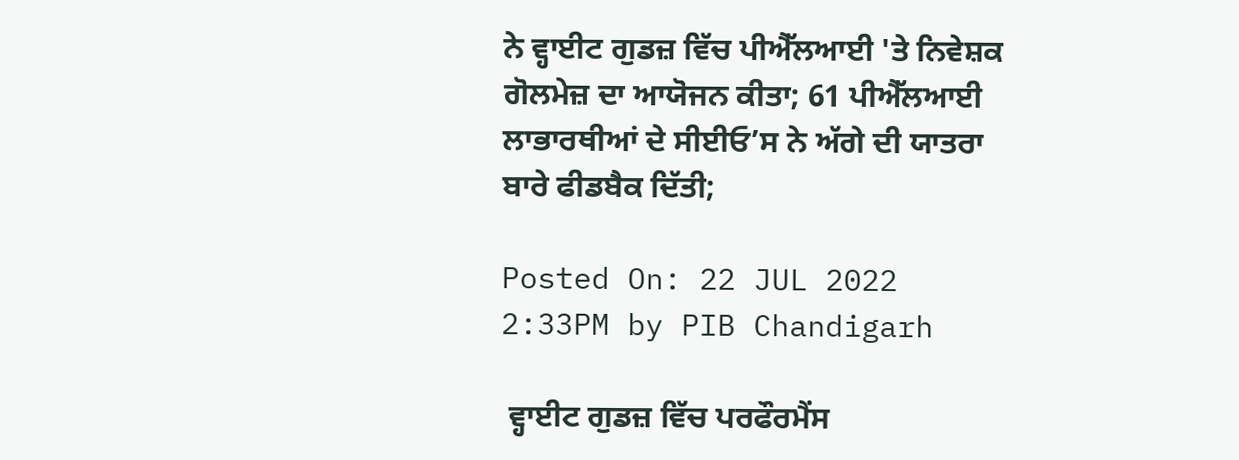ਨੇ ਵ੍ਹਾਈਟ ਗੁਡਜ਼ ਵਿੱਚ ਪੀਐੱਲਆਈ 'ਤੇ ਨਿਵੇਸ਼ਕ ਗੋਲਮੇਜ਼ ਦਾ ਆਯੋਜਨ ਕੀਤਾ; 61 ਪੀਐੱਲਆਈ ਲਾਭਾਰਥੀਆਂ ਦੇ ਸੀਈਓ’ਸ ਨੇ ਅੱਗੇ ਦੀ ਯਾਤਰਾ ਬਾਰੇ ਫੀਡਬੈਕ ਦਿੱਤੀ;

Posted On: 22 JUL 2022 2:33PM by PIB Chandigarh

 ਵ੍ਹਾਈਟ ਗੁਡਜ਼ ਵਿੱਚ ਪਰਫੌਰਮੈਂਸ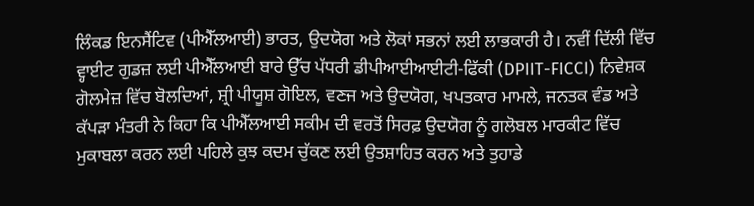ਲਿੰਕਡ ਇਨਸੈਂਟਿਵ (ਪੀਐੱਲਆਈ) ਭਾਰਤ, ਉਦਯੋਗ ਅਤੇ ਲੋਕਾਂ ਸਭਨਾਂ ਲਈ ਲਾਭਕਾਰੀ ਹੈ। ਨਵੀਂ ਦਿੱਲੀ ਵਿੱਚ ਵ੍ਹਾਈਟ ਗੁਡਜ਼ ਲਈ ਪੀਐੱਲਆਈ ਬਾਰੇ ਉੱਚ ਪੱਧਰੀ ਡੀਪੀਆਈਆਈਟੀ-ਫਿੱਕੀ (DPIIT-FICCI) ਨਿਵੇਸ਼ਕ ਗੋਲਮੇਜ਼ ਵਿੱਚ ਬੋਲਦਿਆਂ, ਸ਼੍ਰੀ ਪੀਯੂਸ਼ ਗੋਇਲ, ਵਣਜ ਅਤੇ ਉਦਯੋਗ, ਖਪਤਕਾਰ ਮਾਮਲੇ, ਜਨਤਕ ਵੰਡ ਅਤੇ ਕੱਪੜਾ ਮੰਤਰੀ ਨੇ ਕਿਹਾ ਕਿ ਪੀਐੱਲਆਈ ਸਕੀਮ ਦੀ ਵਰਤੋਂ ਸਿਰਫ਼ ਉਦਯੋਗ ਨੂੰ ਗਲੋਬਲ ਮਾਰਕੀਟ ਵਿੱਚ ਮੁਕਾਬਲਾ ਕਰਨ ਲਈ ਪਹਿਲੇ ਕੁਝ ਕਦਮ ਚੁੱਕਣ ਲਈ ਉਤਸ਼ਾਹਿਤ ਕਰਨ ਅਤੇ ਤੁਹਾਡੇ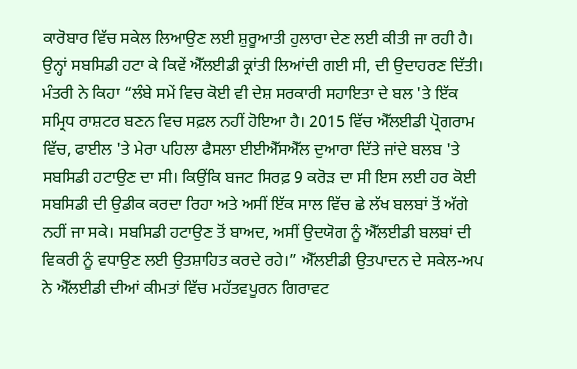ਕਾਰੋਬਾਰ ਵਿੱਚ ਸਕੇਲ ਲਿਆਉਣ ਲਈ ਸ਼ੁਰੂਆਤੀ ਹੁਲਾਰਾ ਦੇਣ ਲਈ ਕੀਤੀ ਜਾ ਰਹੀ ਹੈ। ਉਨ੍ਹਾਂ ਸਬਸਿਡੀ ਹਟਾ ਕੇ ਕਿਵੇਂ ਐੱਲਈਡੀ ਕ੍ਰਾਂਤੀ ਲਿਆਂਦੀ ਗਈ ਸੀ, ਦੀ ਉਦਾਹਰਣ ਦਿੱਤੀ। ਮੰਤਰੀ ਨੇ ਕਿਹਾ “ਲੰਬੇ ਸਮੇਂ ਵਿਚ ਕੋਈ ਵੀ ਦੇਸ਼ ਸਰਕਾਰੀ ਸਹਾਇਤਾ ਦੇ ਬਲ 'ਤੇ ਇੱਕ ਸਮ੍ਰਿਧ ਰਾਸ਼ਟਰ ਬਣਨ ਵਿਚ ਸਫ਼ਲ ਨਹੀਂ ਹੋਇਆ ਹੈ। 2015 ਵਿੱਚ ਐੱਲਈਡੀ ਪ੍ਰੋਗਰਾਮ ਵਿੱਚ, ਫਾਈਲ 'ਤੇ ਮੇਰਾ ਪਹਿਲਾ ਫੈਸਲਾ ਈਈਐੱਸਐੱਲ ਦੁਆਰਾ ਦਿੱਤੇ ਜਾਂਦੇ ਬਲਬ 'ਤੇ ਸਬਸਿਡੀ ਹਟਾਉਣ ਦਾ ਸੀ। ਕਿਉਂਕਿ ਬਜਟ ਸਿਰਫ਼ 9 ਕਰੋੜ ਦਾ ਸੀ ਇਸ ਲਈ ਹਰ ਕੋਈ ਸਬਸਿਡੀ ਦੀ ਉਡੀਕ ਕਰਦਾ ਰਿਹਾ ਅਤੇ ਅਸੀਂ ਇੱਕ ਸਾਲ ਵਿੱਚ ਛੇ ਲੱਖ ਬਲਬਾਂ ਤੋਂ ਅੱਗੇ ਨਹੀਂ ਜਾ ਸਕੇ। ਸਬਸਿਡੀ ਹਟਾਉਣ ਤੋਂ ਬਾਅਦ, ਅਸੀਂ ਉਦਯੋਗ ਨੂੰ ਐੱਲਈਡੀ ਬਲਬਾਂ ਦੀ ਵਿਕਰੀ ਨੂੰ ਵਧਾਉਣ ਲਈ ਉਤਸ਼ਾਹਿਤ ਕਰਦੇ ਰਹੇ।” ਐੱਲਈਡੀ ਉਤਪਾਦਨ ਦੇ ਸਕੇਲ-ਅਪ ਨੇ ਐੱਲਈਡੀ ਦੀਆਂ ਕੀਮਤਾਂ ਵਿੱਚ ਮਹੱਤਵਪੂਰਨ ਗਿਰਾਵਟ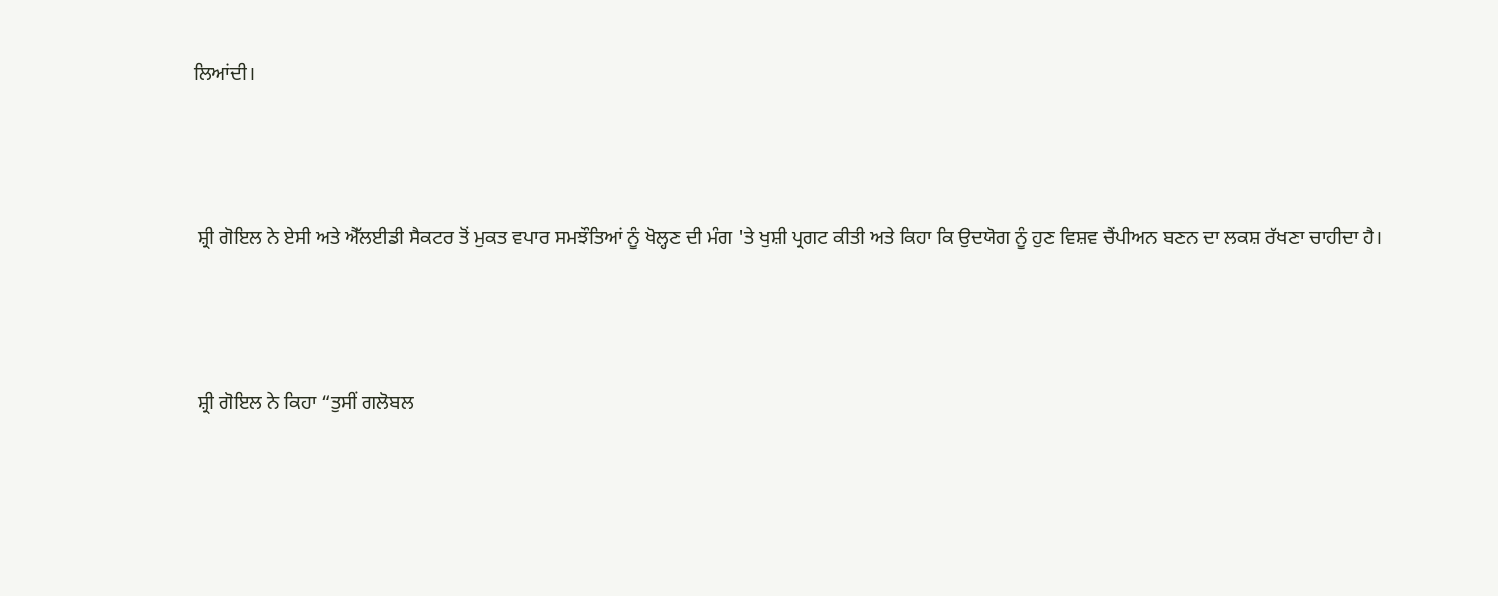ਲਿਆਂਦੀ।



 ਸ਼੍ਰੀ ਗੋਇਲ ਨੇ ਏਸੀ ਅਤੇ ਐੱਲਈਡੀ ਸੈਕਟਰ ਤੋਂ ਮੁਕਤ ਵਪਾਰ ਸਮਝੌਤਿਆਂ ਨੂੰ ਖੋਲ੍ਹਣ ਦੀ ਮੰਗ 'ਤੇ ਖੁਸ਼ੀ ਪ੍ਰਗਟ ਕੀਤੀ ਅਤੇ ਕਿਹਾ ਕਿ ਉਦਯੋਗ ਨੂੰ ਹੁਣ ਵਿਸ਼ਵ ਚੈਂਪੀਅਨ ਬਣਨ ਦਾ ਲਕਸ਼ ਰੱਖਣਾ ਚਾਹੀਦਾ ਹੈ।



 ਸ਼੍ਰੀ ਗੋਇਲ ਨੇ ਕਿਹਾ “ਤੁਸੀਂ ਗਲੋਬਲ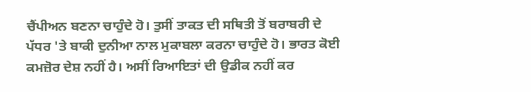ਚੈਂਪੀਅਨ ਬਣਨਾ ਚਾਹੁੰਦੇ ਹੋ। ਤੁਸੀਂ ਤਾਕਤ ਦੀ ਸਥਿਤੀ ਤੋਂ ਬਰਾਬਰੀ ਦੇ ਪੱਧਰ 'ਤੇ ਬਾਕੀ ਦੁਨੀਆ ਨਾਲ ਮੁਕਾਬਲਾ ਕਰਨਾ ਚਾਹੁੰਦੇ ਹੋ। ਭਾਰਤ ਕੋਈ ਕਮਜ਼ੋਰ ਦੇਸ਼ ਨਹੀਂ ਹੈ। ਅਸੀਂ ਰਿਆਇਤਾਂ ਦੀ ਉਡੀਕ ਨਹੀਂ ਕਰ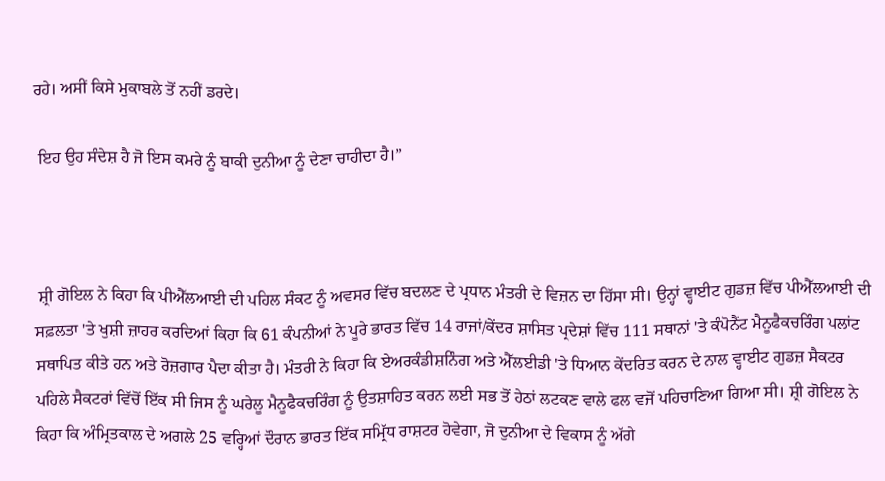ਰਹੇ। ਅਸੀਂ ਕਿਸੇ ਮੁਕਾਬਲੇ ਤੋਂ ਨਹੀਂ ਡਰਦੇ।

 ਇਹ ਉਹ ਸੰਦੇਸ਼ ਹੈ ਜੋ ਇਸ ਕਮਰੇ ਨੂੰ ਬਾਕੀ ਦੁਨੀਆ ਨੂੰ ਦੇਣਾ ਚਾਹੀਦਾ ਹੈ।”



 ਸ਼੍ਰੀ ਗੋਇਲ ਨੇ ਕਿਹਾ ਕਿ ਪੀਐੱਲਆਈ ਦੀ ਪਹਿਲ ਸੰਕਟ ਨੂੰ ਅਵਸਰ ਵਿੱਚ ਬਦਲਣ ਦੇ ਪ੍ਰਧਾਨ ਮੰਤਰੀ ਦੇ ਵਿਜ਼ਨ ਦਾ ਹਿੱਸਾ ਸੀ। ਉਨ੍ਹਾਂ ਵ੍ਹਾਈਟ ਗੁਡਜ਼ ਵਿੱਚ ਪੀਐੱਲਆਈ ਦੀ ਸਫ਼ਲਤਾ 'ਤੇ ਖੁਸ਼ੀ ਜ਼ਾਹਰ ਕਰਦਿਆਂ ਕਿਹਾ ਕਿ 61 ਕੰਪਨੀਆਂ ਨੇ ਪੂਰੇ ਭਾਰਤ ਵਿੱਚ 14 ਰਾਜਾਂ/ਕੇਂਦਰ ਸ਼ਾਸਿਤ ਪ੍ਰਦੇਸ਼ਾਂ ਵਿੱਚ 111 ਸਥਾਨਾਂ 'ਤੇ ਕੰਪੋਨੈਂਟ ਮੈਨੂਫੈਕਚਰਿੰਗ ਪਲਾਂਟ ਸਥਾਪਿਤ ਕੀਤੇ ਹਨ ਅਤੇ ਰੋਜ਼ਗਾਰ ਪੈਦਾ ਕੀਤਾ ਹੈ। ਮੰਤਰੀ ਨੇ ਕਿਹਾ ਕਿ ਏਅਰਕੰਡੀਸ਼ਨਿੰਗ ਅਤੇ ਐੱਲਈਡੀ 'ਤੇ ਧਿਆਨ ਕੇਂਦਰਿਤ ਕਰਨ ਦੇ ਨਾਲ ਵ੍ਹਾਈਟ ਗੁਡਜ਼ ਸੈਕਟਰ ਪਹਿਲੇ ਸੈਕਟਰਾਂ ਵਿੱਚੋਂ ਇੱਕ ਸੀ ਜਿਸ ਨੂੰ ਘਰੇਲੂ ਮੈਨੂਫੈਕਚਰਿੰਗ ਨੂੰ ਉਤਸ਼ਾਹਿਤ ਕਰਨ ਲਈ ਸਭ ਤੋਂ ਹੇਠਾਂ ਲਟਕਣ ਵਾਲੇ ਫਲ ਵਜੋਂ ਪਹਿਚਾਣਿਆ ਗਿਆ ਸੀ। ਸ਼੍ਰੀ ਗੋਇਲ ਨੇ ਕਿਹਾ ਕਿ ਅੰਮ੍ਰਿਤਕਾਲ ਦੇ ਅਗਲੇ 25 ਵਰ੍ਹਿਆਂ ਦੌਰਾਨ ਭਾਰਤ ਇੱਕ ਸਮ੍ਰਿੱਧ ਰਾਸ਼ਟਰ ਹੋਵੇਗਾ, ਜੋ ਦੁਨੀਆ ਦੇ ਵਿਕਾਸ ਨੂੰ ਅੱਗੇ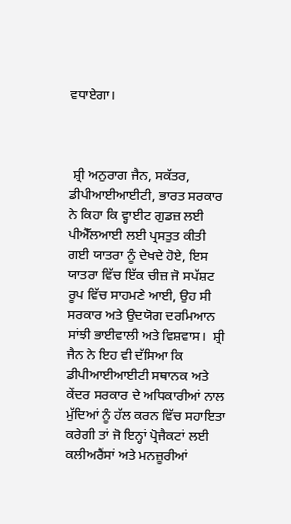ਵਧਾਏਗਾ।



 ਸ਼੍ਰੀ ਅਨੁਰਾਗ ਜੈਨ, ਸਕੱਤਰ, ਡੀਪੀਆਈਆਈਟੀ, ਭਾਰਤ ਸਰਕਾਰ ਨੇ ਕਿਹਾ ਕਿ ਵ੍ਹਾਈਟ ਗੁਡਜ਼ ਲਈ ਪੀਐੱਲਆਈ ਲਈ ਪ੍ਰਸਤੁਤ ਕੀਤੀ ਗਈ ਯਾਤਰਾ ਨੂੰ ਦੇਖਦੇ ਹੋਏ, ਇਸ ਯਾਤਰਾ ਵਿੱਚ ਇੱਕ ਚੀਜ਼ ਜੋ ਸਪੱਸ਼ਟ ਰੂਪ ਵਿੱਚ ਸਾਹਮਣੇ ਆਈ, ਉਹ ਸੀ ਸਰਕਾਰ ਅਤੇ ਉਦਯੋਗ ਦਰਮਿਆਨ ਸਾਂਝੀ ਭਾਈਵਾਲੀ ਅਤੇ ਵਿਸ਼ਵਾਸ।  ਸ਼੍ਰੀ ਜੈਨ ਨੇ ਇਹ ਵੀ ਦੱਸਿਆ ਕਿ ਡੀਪੀਆਈਆਈਟੀ ਸਥਾਨਕ ਅਤੇ ਕੇਂਦਰ ਸਰਕਾਰ ਦੇ ਅਧਿਕਾਰੀਆਂ ਨਾਲ ਮੁੱਦਿਆਂ ਨੂੰ ਹੱਲ ਕਰਨ ਵਿੱਚ ਸਹਾਇਤਾ ਕਰੇਗੀ ਤਾਂ ਜੋ ਇਨ੍ਹਾਂ ਪ੍ਰੋਜੈਕਟਾਂ ਲਈ ਕਲੀਅਰੈਂਸਾਂ ਅਤੇ ਮਨਜ਼ੂਰੀਆਂ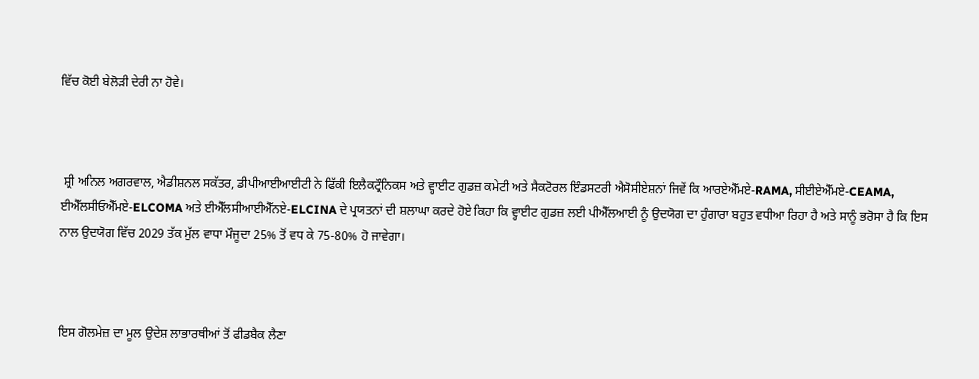ਵਿੱਚ ਕੋਈ ਬੇਲੋੜੀ ਦੇਰੀ ਨਾ ਹੋਵੇ।



 ਸ਼੍ਰੀ ਅਨਿਲ ਅਗਰਵਾਲ, ਐਡੀਸ਼ਨਲ ਸਕੱਤਰ, ਡੀਪੀਆਈਆਈਟੀ ਨੇ ਫਿੱਕੀ ਇਲੈਕਟ੍ਰੌਨਿਕਸ ਅਤੇ ਵ੍ਹਾਈਟ ਗੁਡਜ਼ ਕਮੇਟੀ ਅਤੇ ਸੈਕਟੋਰਲ ਇੰਡਸਟਰੀ ਐਸੋਸੀਏਸ਼ਨਾਂ ਜਿਵੇਂ ਕਿ ਆਰਏਐੱਮਏ-RAMA, ਸੀਈਏਐੱਮਏ-CEAMA, ਈਐੱਲਸੀਓਐੱਮਏ-ELCOMA ਅਤੇ ਈਐੱਲਸੀਆਈਐੱਨਏ-ELCINA ਦੇ ਪ੍ਰਯਤਨਾਂ ਦੀ ਸ਼ਲਾਘਾ ਕਰਦੇ ਹੋਏ ਕਿਹਾ ਕਿ ਵ੍ਹਾਈਟ ਗੁਡਜ਼ ਲਈ ਪੀਐੱਲਆਈ ਨੂੰ ਉਦਯੋਗ ਦਾ ਹੁੰਗਾਰਾ ਬਹੁਤ ਵਧੀਆ ਰਿਹਾ ਹੈ ਅਤੇ ਸਾਨੂੰ ਭਰੋਸਾ ਹੈ ਕਿ ਇਸ ਨਾਲ ਉਦਯੋਗ ਵਿੱਚ 2029 ਤੱਕ ਮੁੱਲ ਵਾਧਾ ਮੌਜੂਦਾ 25% ਤੋਂ ਵਧ ਕੇ 75-80% ਹੋ ਜਾਵੇਗਾ।



ਇਸ ਗੋਲਮੇਜ਼ ਦਾ ਮੂਲ ਉਦੇਸ਼ ਲਾਭਾਰਥੀਆਂ ਤੋਂ ਫੀਡਬੈਕ ਲੈਣਾ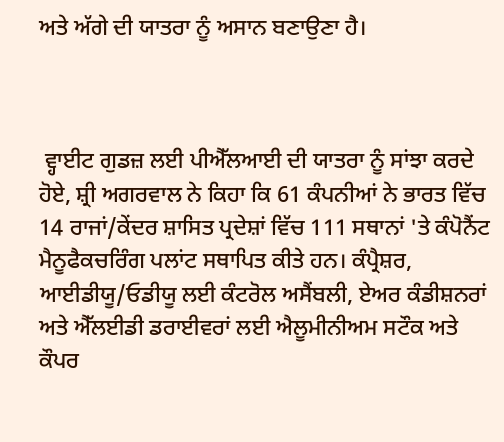ਅਤੇ ਅੱਗੇ ਦੀ ਯਾਤਰਾ ਨੂੰ ਅਸਾਨ ਬਣਾਉਣਾ ਹੈ।



 ਵ੍ਹਾਈਟ ਗੁਡਜ਼ ਲਈ ਪੀਐੱਲਆਈ ਦੀ ਯਾਤਰਾ ਨੂੰ ਸਾਂਝਾ ਕਰਦੇ ਹੋਏ, ਸ਼੍ਰੀ ਅਗਰਵਾਲ ਨੇ ਕਿਹਾ ਕਿ 61 ਕੰਪਨੀਆਂ ਨੇ ਭਾਰਤ ਵਿੱਚ 14 ਰਾਜਾਂ/ਕੇਂਦਰ ਸ਼ਾਸਿਤ ਪ੍ਰਦੇਸ਼ਾਂ ਵਿੱਚ 111 ਸਥਾਨਾਂ 'ਤੇ ਕੰਪੋਨੈਂਟ ਮੈਨੂਫੈਕਚਰਿੰਗ ਪਲਾਂਟ ਸਥਾਪਿਤ ਕੀਤੇ ਹਨ। ਕੰਪ੍ਰੈਸ਼ਰ, ਆਈਡੀਯੂ/ਓਡੀਯੂ ਲਈ ਕੰਟਰੋਲ ਅਸੈਂਬਲੀ, ਏਅਰ ਕੰਡੀਸ਼ਨਰਾਂ ਅਤੇ ਐੱਲਈਡੀ ਡਰਾਈਵਰਾਂ ਲਈ ਐਲੂਮੀਨੀਅਮ ਸਟੌਕ ਅਤੇ ਕੌਪਰ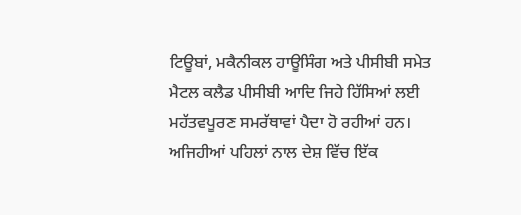ਟਿਊਬਾਂ, ਮਕੈਨੀਕਲ ਹਾਊਸਿੰਗ ਅਤੇ ਪੀਸੀਬੀ ਸਮੇਤ ਮੈਟਲ ਕਲੈਡ ਪੀਸੀਬੀ ਆਦਿ ਜਿਹੇ ਹਿੱਸਿਆਂ ਲਈ ਮਹੱਤਵਪੂਰਣ ਸਮਰੱਥਾਵਾਂ ਪੈਦਾ ਹੋ ਰਹੀਆਂ ਹਨ। ਅਜਿਹੀਆਂ ਪਹਿਲਾਂ ਨਾਲ ਦੇਸ਼ ਵਿੱਚ ਇੱਕ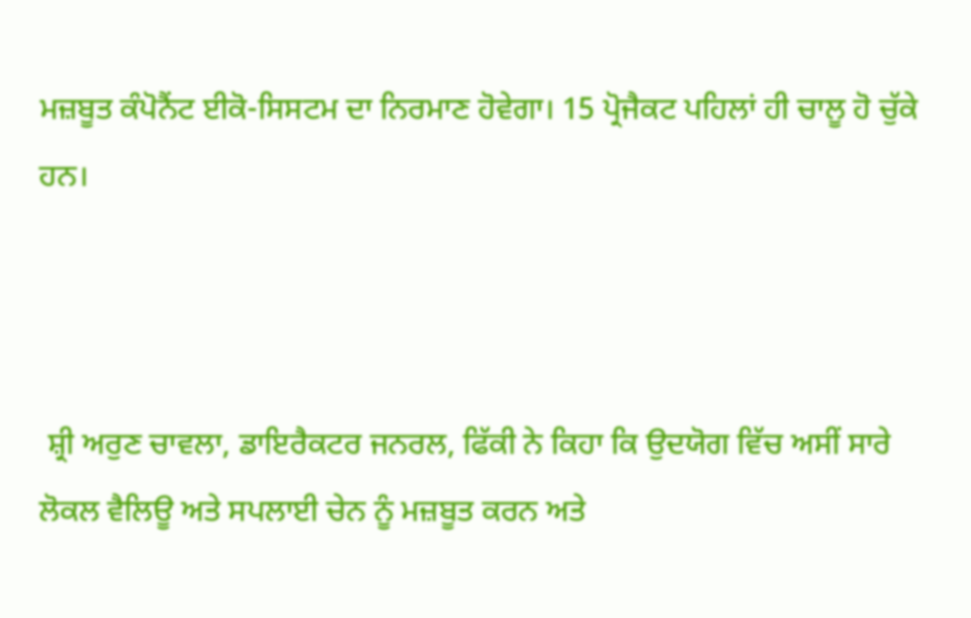ਮਜ਼ਬੂਤ ਕੰਪੋਨੈਂਟ ਈਕੋ-ਸਿਸਟਮ ਦਾ ਨਿਰਮਾਣ ਹੋਵੇਗਾ। 15 ਪ੍ਰੋਜੈਕਟ ਪਹਿਲਾਂ ਹੀ ਚਾਲੂ ਹੋ ਚੁੱਕੇ ਹਨ।



 ਸ਼੍ਰੀ ਅਰੁਣ ਚਾਵਲਾ, ਡਾਇਰੈਕਟਰ ਜਨਰਲ, ਫਿੱਕੀ ਨੇ ਕਿਹਾ ਕਿ ਉਦਯੋਗ ਵਿੱਚ ਅਸੀਂ ਸਾਰੇ ਲੋਕਲ ਵੈਲਿਊ ਅਤੇ ਸਪਲਾਈ ਚੇਨ ਨੂੰ ਮਜ਼ਬੂਤ ਕਰਨ ਅਤੇ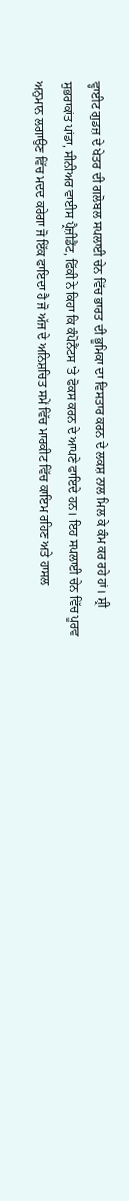ਵ੍ਹਾਈਟ ਗੁਡਜ਼ ਦੇ ਖੇਤਰ ਦੀ ਗਲੋਬਲ ਸਪਲਾਈ ਚੇਨ ਵਿੱਚ ਭਾਰਤ ਦੀ ਭੂਮਿਕਾ ਦਾ ਵਿਸਤਾਰ ਕਰਨ ਦੇ ਲਕਸ਼ ਨਾਲ ਮਿਲ ਕੇ ਕੰਮ ਕਰ ਰਹੇ ਹਾਂ। ਸ਼੍ਰੀ ਸੁਭਰਾਕਾਂਤ ਪਾਂਡਾ, ਸੀਨੀਅਰ ਵਾਈਸ ਪ੍ਰੈਜ਼ੀਡੈਂਟ, ਫਿੱਕੀ ਨੇ ਕਿਹਾ ਕਿ ਕੰਪੋਨੈਂਟਸ 'ਤੇ ਫੋਕਸ ਕਰਨ ਦੇ ਆਪਣੇ ਫਾਇਦੇ ਹਨ। ਇਹ ਸਪਲਾਈ ਚੇਨ ਵਿੱਚ ਪੂਰਵ ਅਨੁਮਾਨ ਲਗਾਉਣ ਵਿੱਚ ਮਦਦ ਕਰੇਗਾ ਜੋ ਇੱਕ ਫਾਇਦਾ ਹੈ ਜੋ ਅੱਜ ਦੇ ਅਨਿਸ਼ਚਿਤ ਸਮੇਂ ਵਿੱਚ ਮਾਰਕੀਟ ਵਿੱਚ ਕਾਇਮ ਰਹਿਣ ਅਤੇ ਹਾਸਲ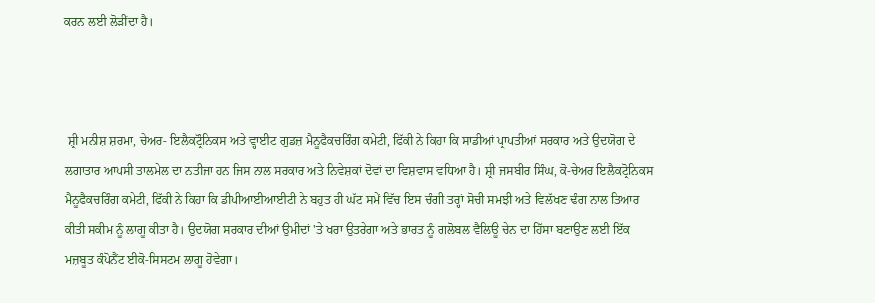ਕਰਨ ਲਈ ਲੋੜੀਂਦਾ ਹੈ।



 ਸ਼੍ਰੀ ਮਨੀਸ਼ ਸ਼ਰਮਾ, ਚੇਅਰ- ਇਲੈਕਟ੍ਰੌਨਿਕਸ ਅਤੇ ਵ੍ਹਾਈਟ ਗੁਡਜ਼ ਮੈਨੂਫੈਕਚਰਿੰਗ ਕਮੇਟੀ, ਫਿੱਕੀ ਨੇ ਕਿਹਾ ਕਿ ਸਾਡੀਆਂ ਪ੍ਰਾਪਤੀਆਂ ਸਰਕਾਰ ਅਤੇ ਉਦਯੋਗ ਦੇ ਲਗਾਤਾਰ ਆਪਸੀ ਤਾਲਮੇਲ ਦਾ ਨਤੀਜਾ ਹਨ ਜਿਸ ਨਾਲ ਸਰਕਾਰ ਅਤੇ ਨਿਵੇਸ਼ਕਾਂ ਦੋਵਾਂ ਦਾ ਵਿਸ਼ਵਾਸ ਵਧਿਆ ਹੈ। ਸ਼੍ਰੀ ਜਸਬੀਰ ਸਿੰਘ, ਕੋ-ਚੇਅਰ ਇਲੈਕਟ੍ਰੋਨਿਕਸ ਮੈਨੂਫੈਕਚਰਿੰਗ ਕਮੇਟੀ, ਫਿੱਕੀ ਨੇ ਕਿਹਾ ਕਿ ਡੀਪੀਆਈਆਈਟੀ ਨੇ ਬਹੁਤ ਹੀ ਘੱਟ ਸਮੇਂ ਵਿੱਚ ਇਸ ਚੰਗੀ ਤਰ੍ਹਾਂ ਸੋਚੀ ਸਮਝੀ ਅਤੇ ਵਿਲੱਖਣ ਢੰਗ ਨਾਲ ਤਿਆਰ ਕੀਤੀ ਸਕੀਮ ਨੂੰ ਲਾਗੂ ਕੀਤਾ ਹੈ। ਉਦਯੋਗ ਸਰਕਾਰ ਦੀਆਂ ਉਮੀਦਾਂ 'ਤੇ ਖਰਾ ਉਤਰੇਗਾ ਅਤੇ ਭਾਰਤ ਨੂੰ ਗਲੋਬਲ ਵੈਲਿਊ ਚੇਨ ਦਾ ਹਿੱਸਾ ਬਣਾਉਣ ਲਈ ਇੱਕ ਮਜ਼ਬੂਤ ਕੰਪੋਨੈਂਟ ਈਕੋ-ਸਿਸਟਮ ਲਾਗੂ ਹੋਵੇਗਾ।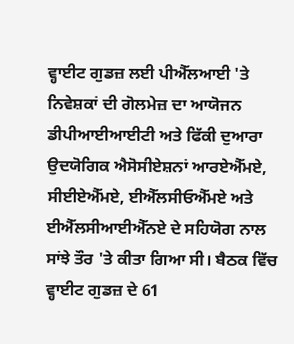ਵ੍ਹਾਈਟ ਗੁਡਜ਼ ਲਈ ਪੀਐੱਲਆਈ 'ਤੇ ਨਿਵੇਸ਼ਕਾਂ ਦੀ ਗੋਲਮੇਜ਼ ਦਾ ਆਯੋਜਨ ਡੀਪੀਆਈਆਈਟੀ ਅਤੇ ਫਿੱਕੀ ਦੁਆਰਾ ਉਦਯੋਗਿਕ ਐਸੋਸੀਏਸ਼ਨਾਂ ਆਰਏਐੱਮਏ, ਸੀਈਏਐੱਮਏ, ਈਐੱਲਸੀਓਐੱਮਏ ਅਤੇ ਈਐੱਲਸੀਆਈਐੱਨਏ ਦੇ ਸਹਿਯੋਗ ਨਾਲ ਸਾਂਝੇ ਤੌਰ 'ਤੇ ਕੀਤਾ ਗਿਆ ਸੀ। ਬੈਠਕ ਵਿੱਚ ਵ੍ਹਾਈਟ ਗੁਡਜ਼ ਦੇ 61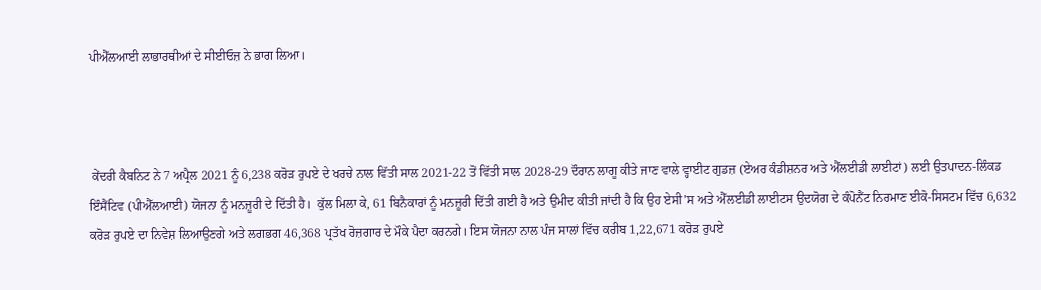ਪੀਐੱਲਆਈ ਲਾਭਾਰਥੀਆਂ ਦੇ ਸੀਈਓਜ਼ ਨੇ ਭਾਗ ਲਿਆ।



 ਕੇਂਦਰੀ ਕੈਬਨਿਟ ਨੇ 7 ਅਪ੍ਰੈਲ 2021 ਨੂੰ 6,238 ਕਰੋੜ ਰੁਪਏ ਦੇ ਖਰਚੇ ਨਾਲ ਵਿੱਤੀ ਸਾਲ 2021-22 ਤੋਂ ਵਿੱਤੀ ਸਾਲ 2028-29 ਦੌਰਾਨ ਲਾਗੂ ਕੀਤੇ ਜਾਣ ਵਾਲੇ ਵ੍ਹਾਈਟ ਗੁਡਜ਼ (ਏਅਰ ਕੰਡੀਸ਼ਨਰ ਅਤੇ ਐੱਲਈਡੀ ਲਾਈਟਾਂ) ਲਈ ਉਤਪਾਦਨ-ਲਿੰਕਡ ਇੰਸੈਂਟਿਵ (ਪੀਐੱਲਆਈ) ਯੋਜਨਾ ਨੂੰ ਮਨਜ਼ੂਰੀ ਦੇ ਦਿੱਤੀ ਹੈ।  ਕੁੱਲ ਮਿਲਾ ਕੇ, 61 ਬਿਨੈਕਾਰਾਂ ਨੂੰ ਮਨਜ਼ੂਰੀ ਦਿੱਤੀ ਗਈ ਹੈ ਅਤੇ ਉਮੀਦ ਕੀਤੀ ਜਾਂਦੀ ਹੈ ਕਿ ਉਹ ਏਸੀ’ਸ ਅਤੇ ਐੱਲਈਡੀ ਲਾਈਟਸ ਉਦਯੋਗ ਦੇ ਕੰਪੋਨੈਂਟ ਨਿਰਮਾਣ ਈਕੋ-ਸਿਸਟਮ ਵਿੱਚ 6,632 ਕਰੋੜ ਰੁਪਏ ਦਾ ਨਿਵੇਸ਼ ਲਿਆਉਣਗੇ ਅਤੇ ਲਗਭਗ 46,368 ਪ੍ਰਤੱਖ ਰੋਜ਼ਗਾਰ ਦੇ ਮੌਕੇ ਪੈਦਾ ਕਰਨਗੇ। ਇਸ ਯੋਜਨਾ ਨਾਲ ਪੰਜ ਸਾਲਾਂ ਵਿੱਚ ਕਰੀਬ 1,22,671 ਕਰੋੜ ਰੁਪਏ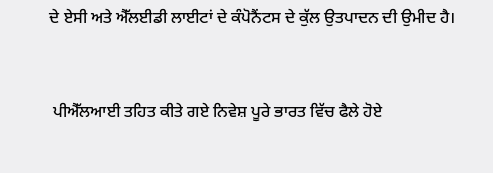ਦੇ ਏਸੀ ਅਤੇ ਐੱਲਈਡੀ ਲਾਈਟਾਂ ਦੇ ਕੰਪੋਨੈਂਟਸ ਦੇ ਕੁੱਲ ਉਤਪਾਦਨ ਦੀ ਉਮੀਦ ਹੈ।



 ਪੀਐੱਲਆਈ ਤਹਿਤ ਕੀਤੇ ਗਏ ਨਿਵੇਸ਼ ਪੂਰੇ ਭਾਰਤ ਵਿੱਚ ਫੈਲੇ ਹੋਏ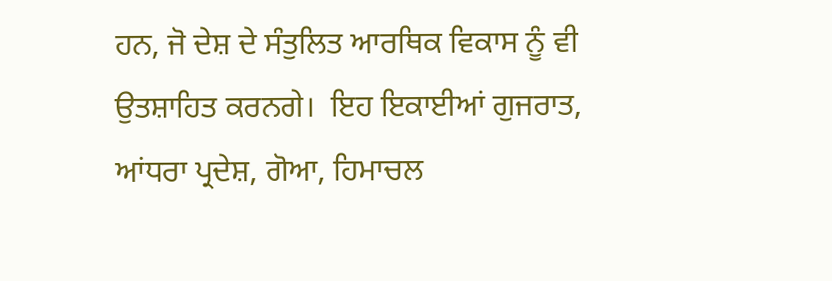ਹਨ, ਜੋ ਦੇਸ਼ ਦੇ ਸੰਤੁਲਿਤ ਆਰਥਿਕ ਵਿਕਾਸ ਨੂੰ ਵੀ ਉਤਸ਼ਾਹਿਤ ਕਰਨਗੇ।  ਇਹ ਇਕਾਈਆਂ ਗੁਜਰਾਤ, ਆਂਧਰਾ ਪ੍ਰਦੇਸ਼, ਗੋਆ, ਹਿਮਾਚਲ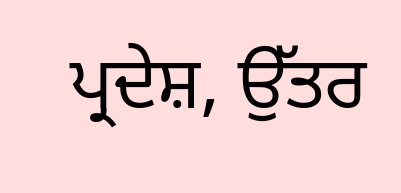ਪ੍ਰਦੇਸ਼, ਉੱਤਰ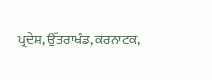ਪ੍ਰਦੇਸ਼, ਉੱਤਰਾਖੰਡ, ਕਰਨਾਟਕ,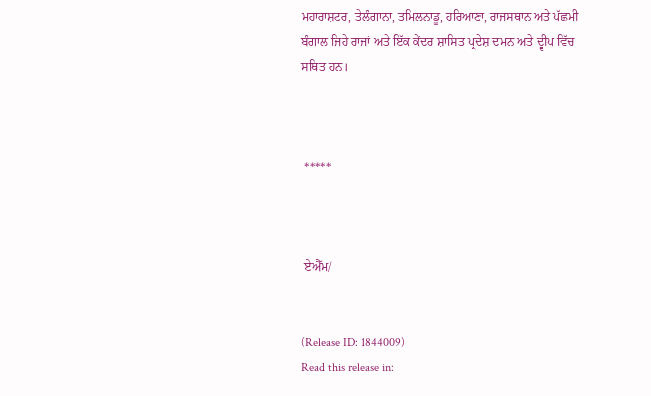ਮਹਾਰਾਸ਼ਟਰ, ਤੇਲੰਗਾਨਾ, ਤਮਿਲਨਾਡੂ, ਹਰਿਆਣਾ, ਰਾਜਸਥਾਨ ਅਤੇ ਪੱਛਮੀ ਬੰਗਾਲ ਜਿਹੇ ਰਾਜਾਂ ਅਤੇ ਇੱਕ ਕੇਂਦਰ ਸ਼ਾਸਿਤ ਪ੍ਰਦੇਸ਼ ਦਮਨ ਅਤੇ ਦ੍ਵੀਪ ਵਿੱਚ ਸਥਿਤ ਹਨ।



 *****



 ਏਐੱਮ/


(Release ID: 1844009)
Read this release in: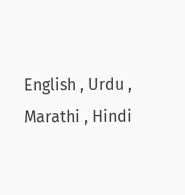English , Urdu , Marathi , Hindi